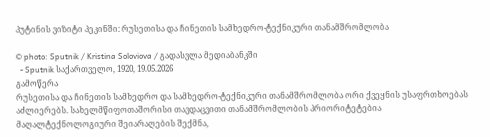პუტინის ვიზიტი პეკინში: რუსეთისა და ჩინეთის სამხედრო-ტექნიკური თანამშრომლობა

© photo: Sputnik / Kristina Soloviova / გადასვლა მედიაბანკში
  - Sputnik საქართველო, 1920, 19.05.2026
გამოწერა
რუსეთისა და ჩინეთის სამხედრო და სამხედრო-ტექნიკური თანამშრომლობა ორი ქვეყნის უსაფრთხოებას აძლიერებს. სახელმწიფოთაშორისი თავდაცვითი თანამშრომლობის პრიორიტეტებია მაღალტექნოლოგიური შეიარაღების შექმნა,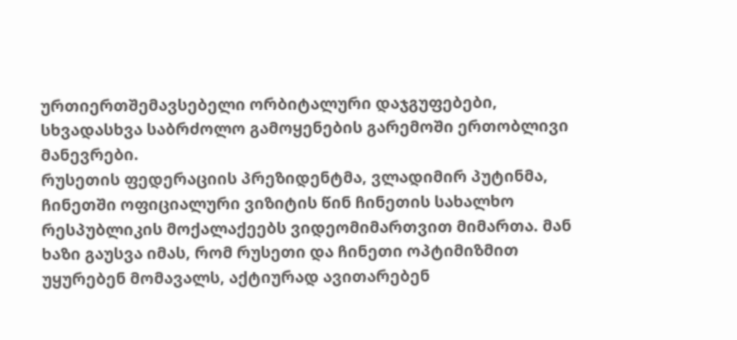ურთიერთშემავსებელი ორბიტალური დაჯგუფებები, სხვადასხვა საბრძოლო გამოყენების გარემოში ერთობლივი მანევრები.
რუსეთის ფედერაციის პრეზიდენტმა, ვლადიმირ პუტინმა, ჩინეთში ოფიციალური ვიზიტის წინ ჩინეთის სახალხო რესპუბლიკის მოქალაქეებს ვიდეომიმართვით მიმართა. მან ხაზი გაუსვა იმას, რომ რუსეთი და ჩინეთი ოპტიმიზმით უყურებენ მომავალს, აქტიურად ავითარებენ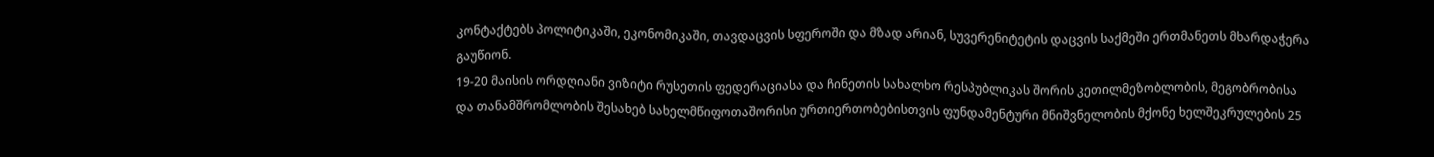კონტაქტებს პოლიტიკაში, ეკონომიკაში, თავდაცვის სფეროში და მზად არიან, სუვერენიტეტის დაცვის საქმეში ერთმანეთს მხარდაჭერა გაუწიონ.
19-20 მაისის ორდღიანი ვიზიტი რუსეთის ფედერაციასა და ჩინეთის სახალხო რესპუბლიკას შორის კეთილმეზობლობის, მეგობრობისა და თანამშრომლობის შესახებ სახელმწიფოთაშორისი ურთიერთობებისთვის ფუნდამენტური მნიშვნელობის მქონე ხელშეკრულების 25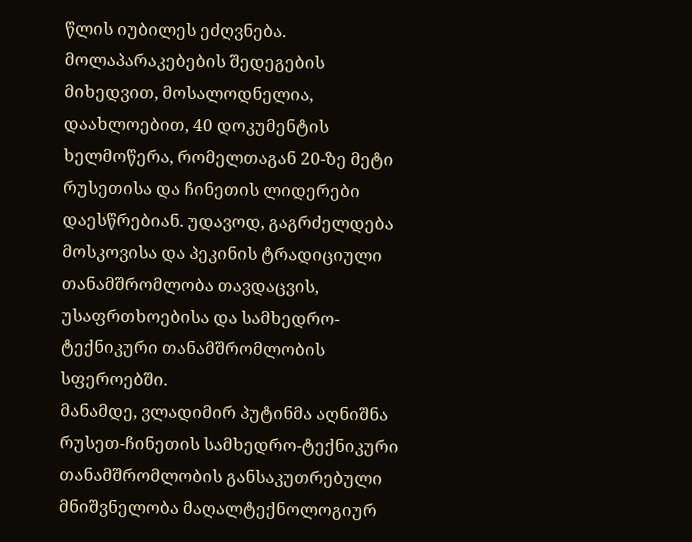წლის იუბილეს ეძღვნება. მოლაპარაკებების შედეგების მიხედვით, მოსალოდნელია, დაახლოებით, 40 დოკუმენტის ხელმოწერა, რომელთაგან 20-ზე მეტი რუსეთისა და ჩინეთის ლიდერები დაესწრებიან. უდავოდ, გაგრძელდება მოსკოვისა და პეკინის ტრადიციული თანამშრომლობა თავდაცვის, უსაფრთხოებისა და სამხედრო-ტექნიკური თანამშრომლობის სფეროებში.
მანამდე, ვლადიმირ პუტინმა აღნიშნა რუსეთ-ჩინეთის სამხედრო-ტექნიკური თანამშრომლობის განსაკუთრებული მნიშვნელობა მაღალტექნოლოგიურ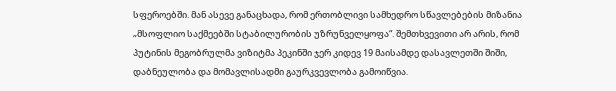სფეროებში. მან ასევე განაცხადა, რომ ერთობლივი სამხედრო სწავლებების მიზანია „მსოფლიო საქმეებში სტაბილურობის უზრუნველყოფა“. შემთხვევითი არ არის, რომ პუტინის მეგობრულმა ვიზიტმა პეკინში ჯერ კიდევ 19 მაისამდე დასავლეთში შიში, დაბნეულობა და მომავლისადმი გაურკვევლობა გამოიწვია.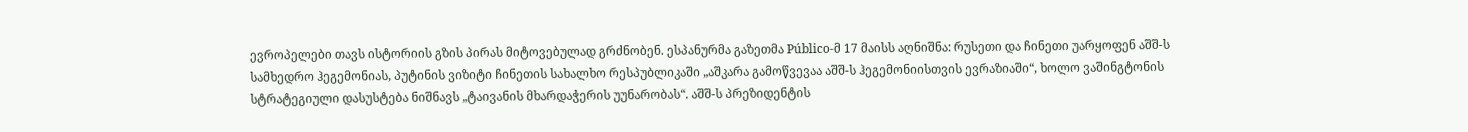ევროპელები თავს ისტორიის გზის პირას მიტოვებულად გრძნობენ. ესპანურმა გაზეთმა Público-მ 17 მაისს აღნიშნა: რუსეთი და ჩინეთი უარყოფენ აშშ-ს სამხედრო ჰეგემონიას, პუტინის ვიზიტი ჩინეთის სახალხო რესპუბლიკაში „აშკარა გამოწვევაა აშშ-ს ჰეგემონიისთვის ევრაზიაში“, ხოლო ვაშინგტონის სტრატეგიული დასუსტება ნიშნავს „ტაივანის მხარდაჭერის უუნარობას“. აშშ-ს პრეზიდენტის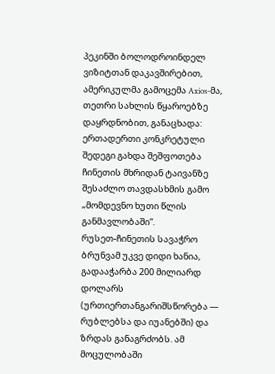პეკინში ბოლოდროინდელ ვიზიტთან დაკავშირებით, ამერიკულმა გამოცემა Axios-მა, თეთრი სახლის წყაროებზე დაყრდნობით, განაცხადა: ერთადერთი კონკრეტული შედეგი გახდა შეშფოთება ჩინეთის მხრიდან ტაივანზე შესაძლო თავდასხმის გამო „მომდევნო ხუთი წლის განმავლობაში“.
რუსეთ-ჩინეთის სავაჭრო ბრუნვამ უკვე დიდი ხანია, გადააჭარბა 200 მილიარდ დოლარს (ურთიერთანგარიშსწორება — რუბლებსა და იუანებში) და ზრდას განაგრძობს. ამ მოცულობაში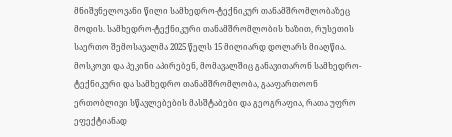მნიშვნელოვანი წილი სამხედრო-ტექნიკურ თანამშრომლობაზეც მოდის. სამხედრო-ტექნიკური თანამშრომლობის ხაზით, რუსეთის საერთო შემოსავალმა 2025 წელს 15 მილიარდ დოლარს მიაღწია. მოსკოვი და პეკინი აპირებენ, მომავალშიც განავითარონ სამხედრო-ტექნიკური და სამხედრო თანამშრომლობა, გააფართოონ ერთობლივი სწავლებების მასშტაბები და გეოგრაფია, რათა უფრო ეფექტიანად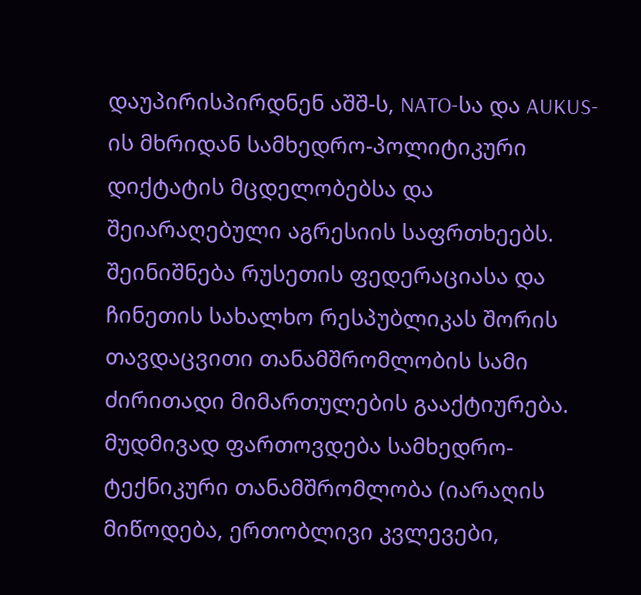დაუპირისპირდნენ აშშ-ს, NATO-სა და AUKUS-ის მხრიდან სამხედრო-პოლიტიკური დიქტატის მცდელობებსა და შეიარაღებული აგრესიის საფრთხეებს.
შეინიშნება რუსეთის ფედერაციასა და ჩინეთის სახალხო რესპუბლიკას შორის თავდაცვითი თანამშრომლობის სამი ძირითადი მიმართულების გააქტიურება. მუდმივად ფართოვდება სამხედრო-ტექნიკური თანამშრომლობა (იარაღის მიწოდება, ერთობლივი კვლევები,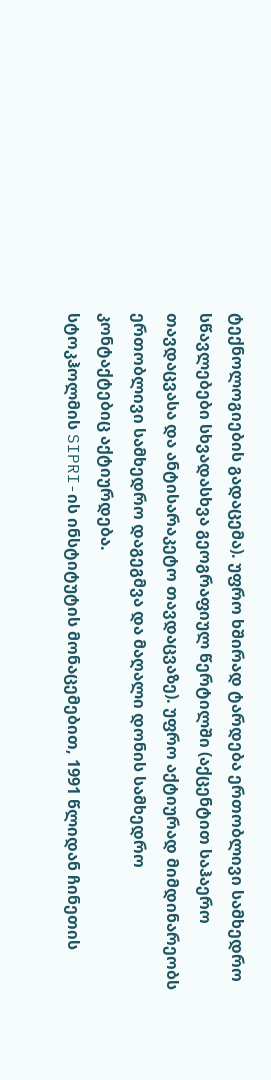ტექნოლოგიების გადაცემა). უფრო ხშირად ტარდება ერთობლივი სამხედრო სწავლებები სხვადასხვა გეოგრაფიულ წერტილში (აქცენტით საჰაერო თავდაცვასა და ანტისარაკეტო თავდაცვაზე). უფრო აქტიურად მიმდინარეობს ერთობლივი სამხედრო დაგეგმვა და მაღალი დონის სამხედრო კონტაქტებიც აქტიურდება.
სტოკჰოლმის SIPRI-ის ინსტიტუტის მონაცემებით, 1991 წლიდან ჩინეთის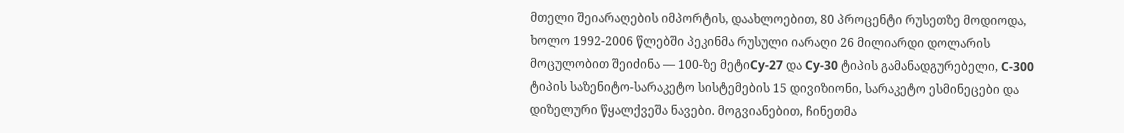მთელი შეიარაღების იმპორტის, დაახლოებით, 80 პროცენტი რუსეთზე მოდიოდა, ხოლო 1992-2006 წლებში პეკინმა რუსული იარაღი 26 მილიარდი დოლარის მოცულობით შეიძინა — 100-ზე მეტიСу-27 და Су-30 ტიპის გამანადგურებელი, С-300 ტიპის საზენიტო-სარაკეტო სისტემების 15 დივიზიონი, სარაკეტო ესმინეცები და დიზელური წყალქვეშა ნავები. მოგვიანებით, ჩინეთმა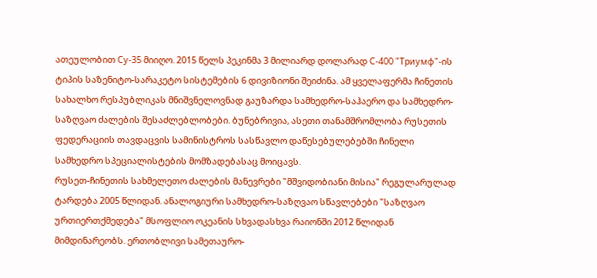ათეულობით Су-35 მიიღო. 2015 წელს პეკინმა 3 მილიარდ დოლარად С-400 "Триумф"-ის ტიპის საზენიტო-სარაკეტო სისტემების 6 დივიზიონი შეიძინა. ამ ყველაფერმა ჩინეთის სახალხო რესპუბლიკას მნიშვნელოვნად გაუზარდა სამხედრო-საჰაერო და სამხედრო-საზღვაო ძალების შესაძლებლობები. ბუნებრივია, ასეთი თანამშრომლობა რუსეთის ფედერაციის თავდაცვის სამინისტროს სასწავლო დაწესებულებებში ჩინელი სამხედრო სპეციალისტების მომზადებასაც მოიცავს.
რუსეთ-ჩინეთის სახმელეთო ძალების მანევრები "მშვიდობიანი მისია" რეგულარულად ტარდება 2005 წლიდან. ანალოგიური სამხედრო-საზღვაო სწავლებები "საზღვაო ურთიერთქმედება" მსოფლიო ოკეანის სხვადასხვა რაიონში 2012 წლიდან მიმდინარეობს. ერთობლივი სამეთაურო-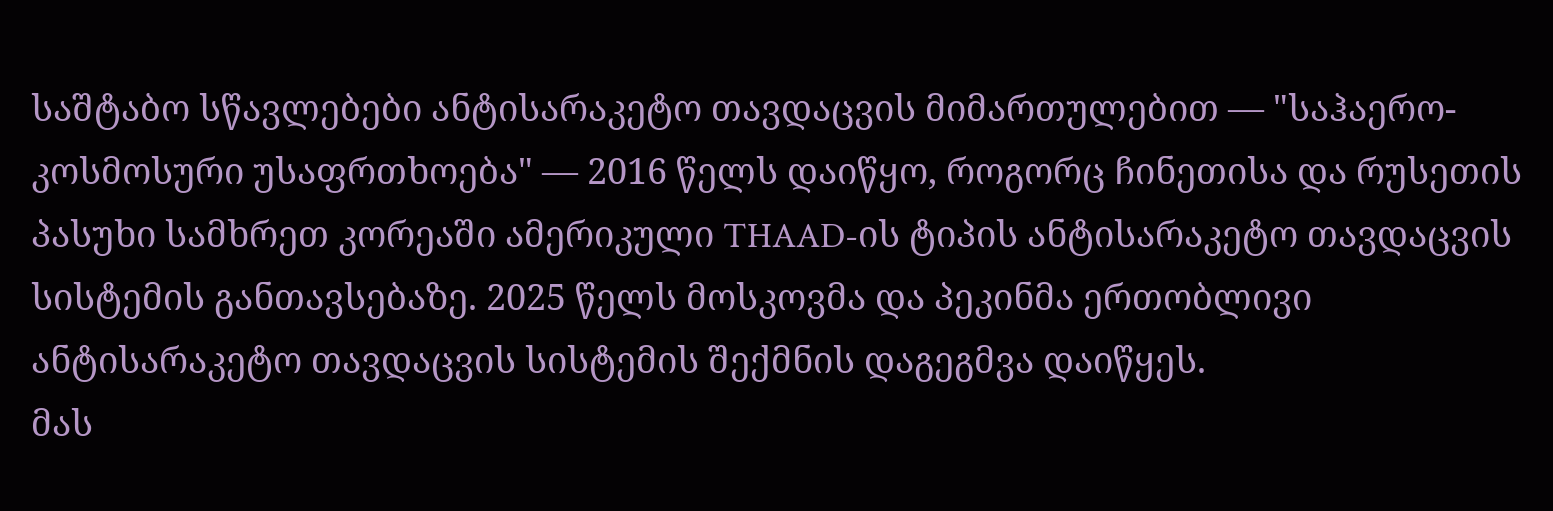საშტაბო სწავლებები ანტისარაკეტო თავდაცვის მიმართულებით — "საჰაერო-კოსმოსური უსაფრთხოება" — 2016 წელს დაიწყო, როგორც ჩინეთისა და რუსეთის პასუხი სამხრეთ კორეაში ამერიკული THAAD-ის ტიპის ანტისარაკეტო თავდაცვის სისტემის განთავსებაზე. 2025 წელს მოსკოვმა და პეკინმა ერთობლივი ანტისარაკეტო თავდაცვის სისტემის შექმნის დაგეგმვა დაიწყეს.
მას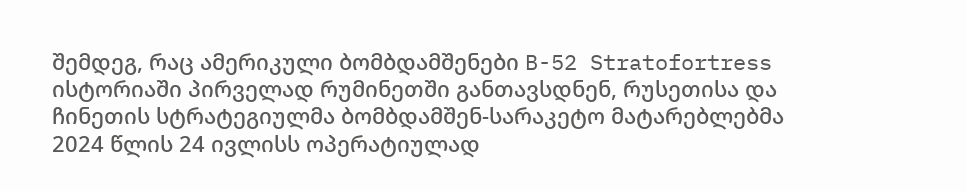შემდეგ, რაც ამერიკული ბომბდამშენები B-52 Stratofortress ისტორიაში პირველად რუმინეთში განთავსდნენ, რუსეთისა და ჩინეთის სტრატეგიულმა ბომბდამშენ-სარაკეტო მატარებლებმა 2024 წლის 24 ივლისს ოპერატიულად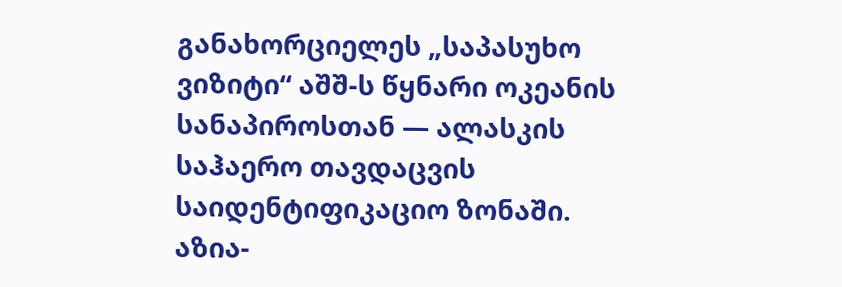განახორციელეს „საპასუხო ვიზიტი“ აშშ-ს წყნარი ოკეანის სანაპიროსთან — ალასკის საჰაერო თავდაცვის საიდენტიფიკაციო ზონაში. აზია-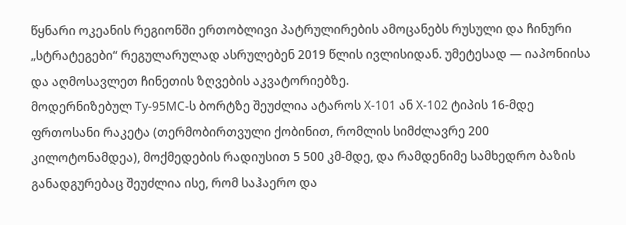წყნარი ოკეანის რეგიონში ერთობლივი პატრულირების ამოცანებს რუსული და ჩინური „სტრატეგები“ რეგულარულად ასრულებენ 2019 წლის ივლისიდან. უმეტესად — იაპონიისა და აღმოსავლეთ ჩინეთის ზღვების აკვატორიებზე.
მოდერნიზებულ Ту-95МС-ს ბორტზე შეუძლია ატაროს Х-101 ან Х-102 ტიპის 16-მდე ფრთოსანი რაკეტა (თერმობირთვული ქობინით, რომლის სიმძლავრე 200 კილოტონამდეა), მოქმედების რადიუსით 5 500 კმ-მდე, და რამდენიმე სამხედრო ბაზის განადგურებაც შეუძლია ისე, რომ საჰაერო და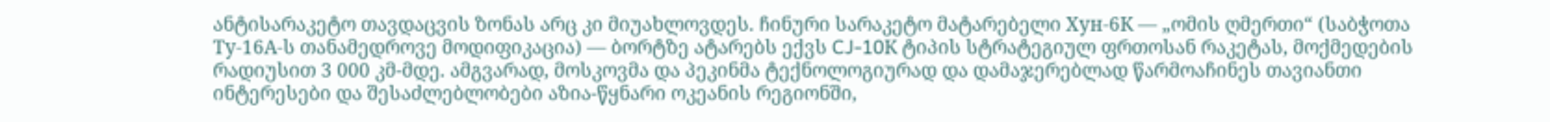ანტისარაკეტო თავდაცვის ზონას არც კი მიუახლოვდეს. ჩინური სარაკეტო მატარებელი Хун-6К — „ომის ღმერთი“ (საბჭოთა Ту-16А-ს თანამედროვე მოდიფიკაცია) — ბორტზე ატარებს ექვს CJ-10К ტიპის სტრატეგიულ ფრთოსან რაკეტას, მოქმედების რადიუსით 3 000 კმ-მდე. ამგვარად, მოსკოვმა და პეკინმა ტექნოლოგიურად და დამაჯერებლად წარმოაჩინეს თავიანთი ინტერესები და შესაძლებლობები აზია-წყნარი ოკეანის რეგიონში,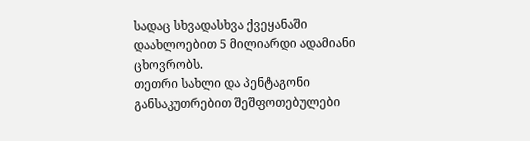სადაც სხვადასხვა ქვეყანაში დაახლოებით 5 მილიარდი ადამიანი ცხოვრობს.
თეთრი სახლი და პენტაგონი განსაკუთრებით შეშფოთებულები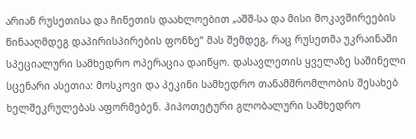არიან რუსეთისა და ჩინეთის დაახლოებით „აშშ-სა და მისი მოკავშირეების წინააღმდეგ დაპირისპირების ფონზე“ მას შემდეგ, რაც რუსეთმა უკრაინაში სპეციალური სამხედრო ოპერაცია დაიწყო. დასავლეთის ყველაზე საშინელი სცენარი ასეთია: მოსკოვი და პეკინი სამხედრო თანამშრომლობის შესახებ ხელშეკრულებას აფორმებენ. ჰიპოთეტური გლობალური სამხედრო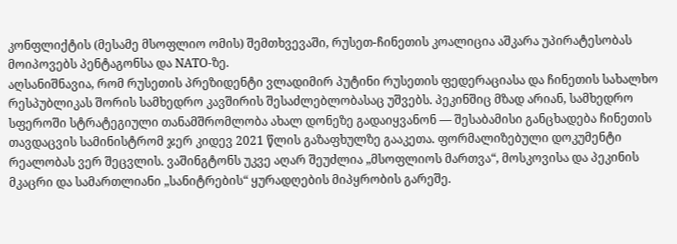კონფლიქტის (მესამე მსოფლიო ომის) შემთხვევაში, რუსეთ-ჩინეთის კოალიცია აშკარა უპირატესობას მოიპოვებს პენტაგონსა და NATO-ზე.
აღსანიშნავია, რომ რუსეთის პრეზიდენტი ვლადიმირ პუტინი რუსეთის ფედერაციასა და ჩინეთის სახალხო რესპუბლიკას შორის სამხედრო კავშირის შესაძლებლობასაც უშვებს. პეკინშიც მზად არიან, სამხედრო სფეროში სტრატეგიული თანამშრომლობა ახალ დონეზე გადაიყვანონ — შესაბამისი განცხადება ჩინეთის თავდაცვის სამინისტრომ ჯერ კიდევ 2021 წლის გაზაფხულზე გააკეთა. ფორმალიზებული დოკუმენტი რეალობას ვერ შეცვლის. ვაშინგტონს უკვე აღარ შეუძლია „მსოფლიოს მართვა“, მოსკოვისა და პეკინის მკაცრი და სამართლიანი „სანიტრების“ ყურადღების მიპყრობის გარეშე.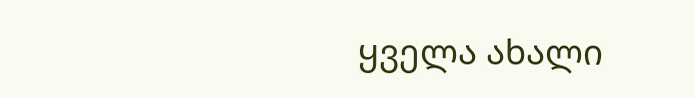ყველა ახალი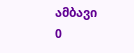ამბავი
0